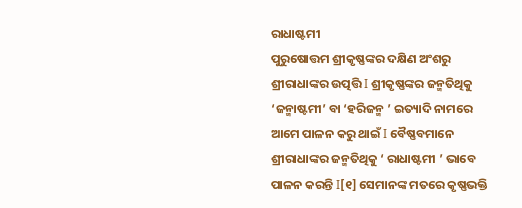ରାଧାଷ୍ଟମୀ
ପୁରୁଷୋତ୍ତମ ଶ୍ରୀକୃଷ୍ଣଙ୍କର ଦକ୍ଷିଣ ଅଂଶରୁ ଶ୍ରୀରାଧାଙ୍କର ଉତ୍ପତ୍ତି I ଶ୍ରୀକୃଷ୍ଣଙ୍କର ଜନ୍ମତିଥିକୁ ‘ଜନ୍ମାଷ୍ଟମୀ’ ବା ‘ହରିଜନ୍ମ ’ ଇତ୍ୟାଦି ନାମରେ ଆମେ ପାଳନ କରୁ ଥାଇଁ I ବୈଷ୍ଣବମାନେ ଶ୍ରୀରାଧାଙ୍କର ଜନ୍ମତିଥିକୁ ‘ ରାଧାଷ୍ଟମୀ ’ ଭାବେ ପାଳନ କରନ୍ତି I[୧] ସେମାନଙ୍କ ମତରେ କୃଷ୍ଣଭକ୍ତି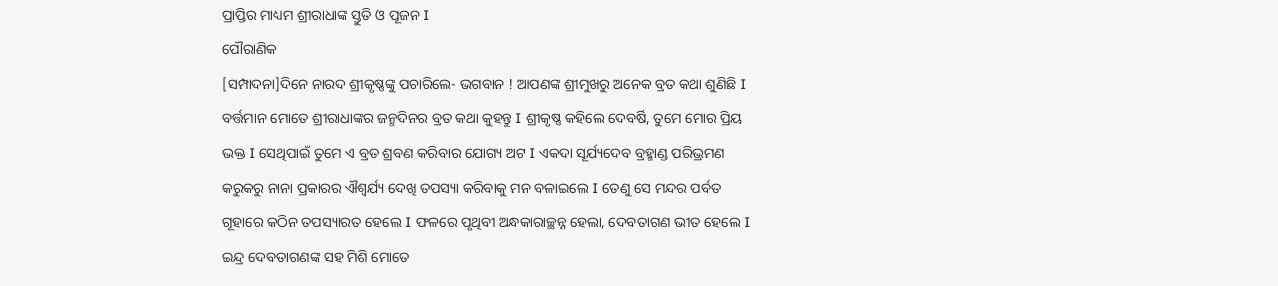ପ୍ରାପ୍ତିର ମାଧ୍ୟମ ଶ୍ରୀରାଧାଙ୍କ ସ୍ତୁତି ଓ ପୂଜନ I
ପୌରାଣିକ
[ସମ୍ପାଦନା]ଦିନେ ନାରଦ ଶ୍ରୀକୃଷ୍ଣଙ୍କୁ ପଚାରିଲେ- ଭଗବାନ ! ଆପଣଙ୍କ ଶ୍ରୀମୁଖରୁ ଅନେକ ବ୍ରତ କଥା ଶୁଣିଛି I ବର୍ତ୍ତମାନ ମୋତେ ଶ୍ରୀରାଧାଙ୍କର ଜନ୍ମଦିନର ବ୍ରତ କଥା କୁହନ୍ତୁ I ଶ୍ରୀକୃଷ୍ଣ କହିଲେ ଦେବର୍ଷି, ତୁମେ ମୋର ପ୍ରିୟ ଭକ୍ତ I ସେଥିପାଇଁ ତୁମେ ଏ ବ୍ରତ ଶ୍ରବଣ କରିବାର ଯୋଗ୍ୟ ଅଟ I ଏକଦା ସୂର୍ଯ୍ୟଦେବ ବ୍ରହ୍ମାଣ୍ଡ ପରିଭ୍ରମଣ କରୁକରୁ ନାନା ପ୍ରକାରର ଐଶ୍ୱର୍ଯ୍ୟ ଦେଖି ତପସ୍ୟା କରିବାକୁ ମନ ବଳାଇଲେ I ତେଣୁ ସେ ମନ୍ଦର ପର୍ବତ ଗୂହାରେ କଠିନ ତପସ୍ୟାରତ ହେଲେ I ଫଳରେ ପୃଥିବୀ ଅନ୍ଧକାରାଚ୍ଛନ୍ନ ହେଲା, ଦେବତାଗଣ ଭୀତ ହେଲେ I ଇନ୍ଦ୍ର ଦେବତାଗଣଙ୍କ ସହ ମିଶି ମୋତେ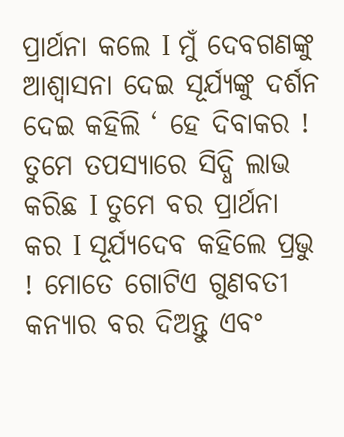ପ୍ରାର୍ଥନା କଲେ I ମୁଁ ଦେବଗଣଙ୍କୁ ଆଶ୍ୱାସନା ଦେଇ ସୂର୍ଯ୍ୟଙ୍କୁ ଦର୍ଶନ ଦେଇ କହିଲି ‘ ହେ ଦିବାକର ! ତୁମେ ତପସ୍ୟାରେ ସିଦ୍ଧି ଲାଭ କରିଛ I ତୁମେ ବର ପ୍ରାର୍ଥନା କର I ସୂର୍ଯ୍ୟଦେବ କହିଲେ ପ୍ରଭୁ ! ମୋତେ ଗୋଟିଏ ଗୁଣବତୀ କନ୍ୟାର ବର ଦିଅନ୍ତୁ ଏବଂ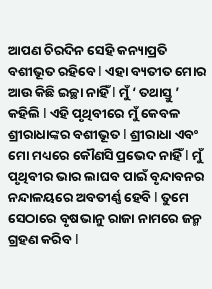ଆପଣ ଚିରଦିନ ସେହି କନ୍ୟାପ୍ରତି ବଶୀଭୂତ ରହିବେ I ଏହା ବ୍ୟତୀତ ମୋର ଆଉ କିଛି ଇଚ୍ଛା ନାହିଁ I ମୁଁ ‘ ତଥାସ୍ତୁ ’ କହିଲି I ଏହି ପୃଥିବୀରେ ମୁଁ କେବଳ ଶ୍ରୀରାଧାଙ୍କର ବଶୀଭୂତ I ଶ୍ରୀରାଧା ଏବଂ ମୋ ମଧ୍ୟରେ କୌଣସି ପ୍ରଭେଦ ନାହିଁ I ମୁଁ ପୃଥିବୀର ଭାର ଲାଘବ ପାଇଁ ବୃନ୍ଦାବନର ନନ୍ଦାଳୟରେ ଅବତୀର୍ଣ୍ଣ ହେବି I ତୁମେ ସେଠାରେ ବୃଷଭାନୁ ରାଜା ନାମରେ ଜନ୍ମ ଗ୍ରହଣ କରିବ I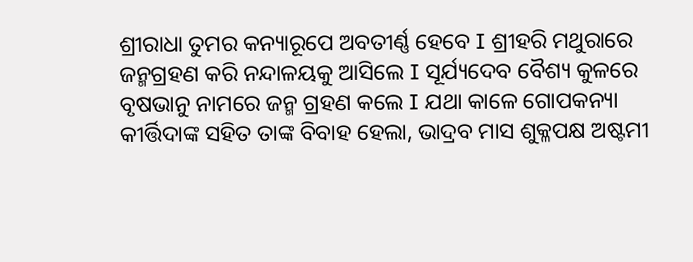ଶ୍ରୀରାଧା ତୁମର କନ୍ୟାରୂପେ ଅବତୀର୍ଣ୍ଣ ହେବେ I ଶ୍ରୀହରି ମଥୁରାରେ ଜନ୍ମଗ୍ରହଣ କରି ନନ୍ଦାଳୟକୁ ଆସିଲେ I ସୂର୍ଯ୍ୟଦେବ ବୈଶ୍ୟ କୁଳରେ ବୃଷଭାନୁ ନାମରେ ଜନ୍ମ ଗ୍ରହଣ କଲେ I ଯଥା କାଳେ ଗୋପକନ୍ୟା କୀର୍ତ୍ତିଦାଙ୍କ ସହିତ ତାଙ୍କ ବିବାହ ହେଲା, ଭାଦ୍ରବ ମାସ ଶୁକ୍ଳପକ୍ଷ ଅଷ୍ଟମୀ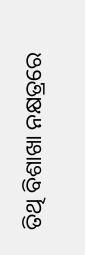ତିଥି ବିଶାଖା ନକ୍ଷତ୍ରରେ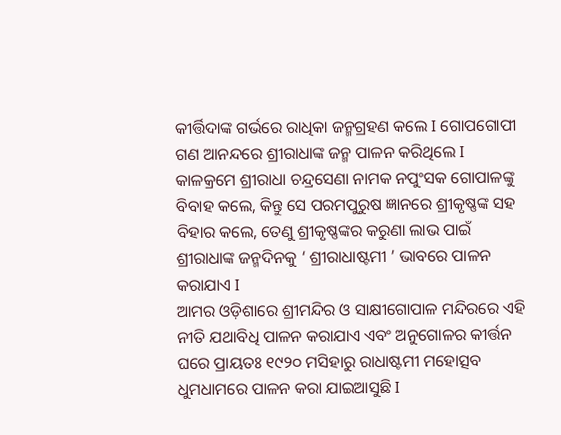କୀର୍ତ୍ତିଦାଙ୍କ ଗର୍ଭରେ ରାଧିକା ଜନ୍ମଗ୍ରହଣ କଲେ I ଗୋପଗୋପୀ ଗଣ ଆନନ୍ଦରେ ଶ୍ରୀରାଧାଙ୍କ ଜନ୍ମ ପାଳନ କରିଥିଲେ I କାଳକ୍ରମେ ଶ୍ରୀରାଧା ଚନ୍ଦ୍ରସେଣା ନାମକ ନପୁଂସକ ଗୋପାଳଙ୍କୁ ବିବାହ କଲେ, କିନ୍ତୁ ସେ ପରମପୁରୁଷ ଜ୍ଞାନରେ ଶ୍ରୀକୃଷ୍ଣଙ୍କ ସହ ବିହାର କଲେ, ତେଣୁ ଶ୍ରୀକୃଷ୍ଣଙ୍କର କରୁଣା ଲାଭ ପାଇଁ ଶ୍ରୀରାଧାଙ୍କ ଜନ୍ମଦିନକୁ ‘ ଶ୍ରୀରାଧାଷ୍ଟମୀ ’ ଭାବରେ ପାଳନ କରାଯାଏ I
ଆମର ଓଡ଼ିଶାରେ ଶ୍ରୀମନ୍ଦିର ଓ ସାକ୍ଷୀଗୋପାଳ ମନ୍ଦିରରେ ଏହି ନୀତି ଯଥାବିଧି ପାଳନ କରାଯାଏ ଏବଂ ଅନୁଗୋଳର କୀର୍ତ୍ତନ ଘରେ ପ୍ରାୟତଃ ୧୯୨୦ ମସିହାରୁ ରାଧାଷ୍ଟମୀ ମହୋତ୍ସବ ଧୁମଧାମରେ ପାଳନ କରା ଯାଇଆସୁଛି I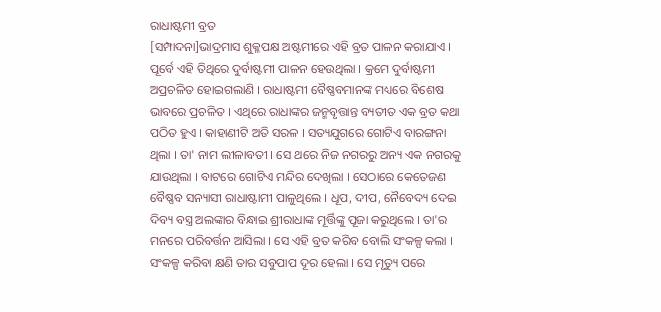ରାଧାଷ୍ଟମୀ ବ୍ରତ
[ସମ୍ପାଦନା]ଭାଦ୍ରମାସ ଶୁକ୍ଳପକ୍ଷ ଅଷ୍ଟମୀରେ ଏହି ବ୍ରତ ପାଳନ କରାଯାଏ । ପୂର୍ବେ ଏହି ତିଥିରେ ଦୁର୍ବାଷ୍ଟମୀ ପାଳନ ହେଉଥିଲା । କ୍ରମେ ଦୁର୍ବାଷ୍ଟମୀ ଅପ୍ରଚଳିତ ହୋଇଗଲାଣି । ରାଧାଷ୍ଟମୀ ବୈଷ୍ଣବମାନଙ୍କ ମଧ୍ୟରେ ବିଶେଷ ଭାବରେ ପ୍ରଚଳିତ । ଏଥିରେ ରାଧାଙ୍କର ଜନ୍ମବୃତ୍ତାନ୍ତ ବ୍ୟତୀତ ଏକ ବ୍ରତ କଥା ପଠିତ ହୁଏ । କାହାଣୀଟି ଅତି ସରଳ । ସତ୍ୟଯୁଗରେ ଗୋଟିଏ ବାରଙ୍ଗନା ଥିଲା । ତା' ନାମ ଲୀଳାବତୀ । ସେ ଥରେ ନିଜ ନଗରରୁ ଅନ୍ୟ ଏକ ନଗରକୁ ଯାଉଥିଲା । ବାଟରେ ଗୋଟିଏ ମନ୍ଦିର ଦେଖିଲା । ସେଠାରେ କେତେଜଣ ବୈଷ୍ଣବ ସନ୍ୟାସୀ ରାଧାଷ୍ଟାମୀ ପାଳୁଥିଲେ । ଧୂପ, ଦୀପ, ନୈବେଦ୍ୟ ଦେଇ ଦିବ୍ୟ ବସ୍ତ୍ର ଅଲଙ୍କାର ବିନ୍ଧାଇ ଶ୍ରୀରାଧାଙ୍କ ମୂର୍ତ୍ତିଙ୍କୁ ପୂଜା କରୁଥିଲେ । ତା'ର ମନରେ ପରିବର୍ତ୍ତନ ଆସିଲା । ସେ ଏହି ବ୍ରତ କରିବ ବୋଲି ସଂକଳ୍ପ କଲା । ସଂକଳ୍ପ କରିବା କ୍ଷଣି ତାର ସବୁପାପ ଦୂର ହେଲା । ସେ ମୃତ୍ୟୁ ପରେ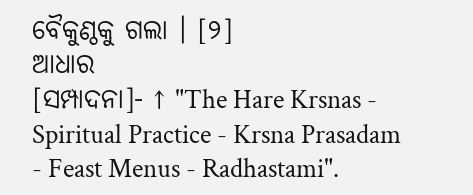ବୈକୁଣ୍ଠକୁ ଗଲା । [୨]
ଆଧାର
[ସମ୍ପାଦନା]- ↑ "The Hare Krsnas - Spiritual Practice - Krsna Prasadam - Feast Menus - Radhastami".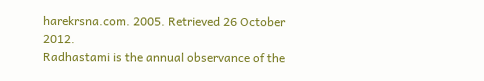harekrsna.com. 2005. Retrieved 26 October 2012.
Radhastami is the annual observance of the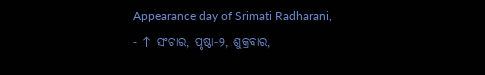Appearance day of Srimati Radharani,
- ↑ ସଂଚାର, ପୃଷ୍ଠା-୨, ଶୁକ୍ରବାର,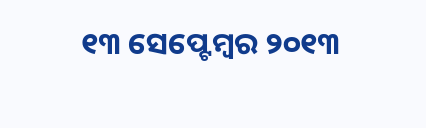୧୩ ସେପ୍ଟେମ୍ବର ୨୦୧୩